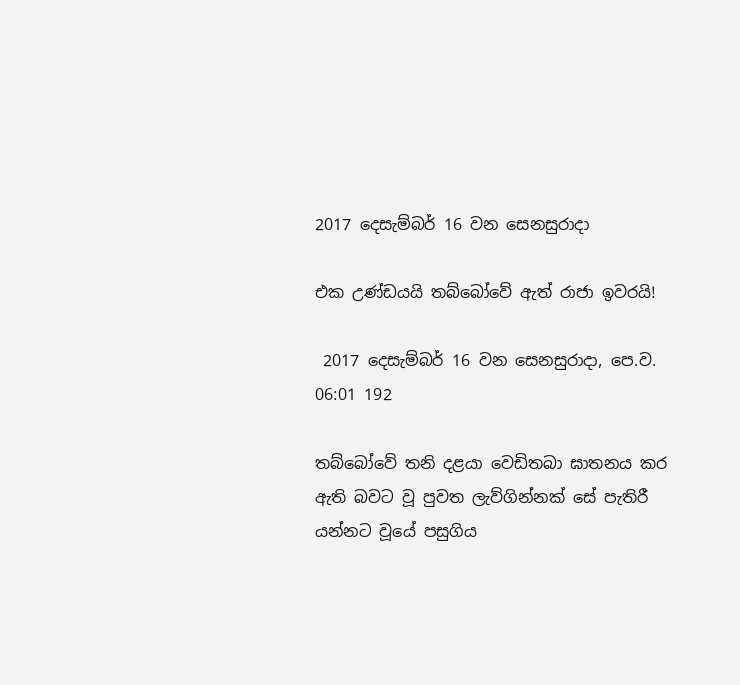2017 දෙසැම්බර් 16 වන සෙනසුරාදා

එක උණ්ඩයයි තබ්බෝවේ ඇත් රාජා ඉවරයි!

 2017 දෙසැම්බර් 16 වන සෙනසුරාදා, පෙ.ව. 06:01 192

තබ්බෝවේ තනි දළයා වෙඩිතබා ඝාතනය කර ඇති බවට වූ පුවත ලැව්ගින්නක් සේ පැතිරී යන්නට වූයේ පසුගිය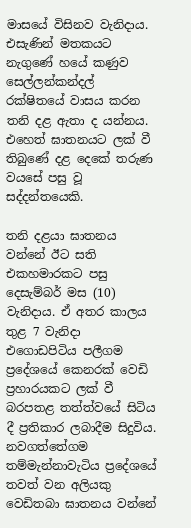මාසයේ විසිනව වැනිදාය. එසැණින් මතකයට නැගුණේ හයේ කණුව සෙල්ලන්කන්දල් රක්ෂිතයේ වාසය කරන තනි දළ ඇතා ද යන්නය. එහෙත් ඝාතනයට ලක් වී තිබුණේ දළ දෙකේ තරුණ වයසේ පසු වූ සද්දන්තයෙකි.

තනි දළයා ඝාතනය වන්නේ ඊට සති එකහමාරකට පසු දෙසැම්බර් මස (10) වැනිදාය. ඒ අතර කාලය තුළ 7 වැනිදා  එගොඩපිටිය පලීගම ප්‍රදේශයේ කෙනරක් වෙඩි ප්‍රහාරයකට ලක් වී බරපතළ තත්ත්වයේ සිටිය දී ප්‍රතිකාර ලබාදීම සිදුවිය. නවගත්තේගම තම්මැන්නාවැටිය ප්‍රදේශයේ තවත් වන අලියකු වෙඩිතබා ඝාතනය වන්නේ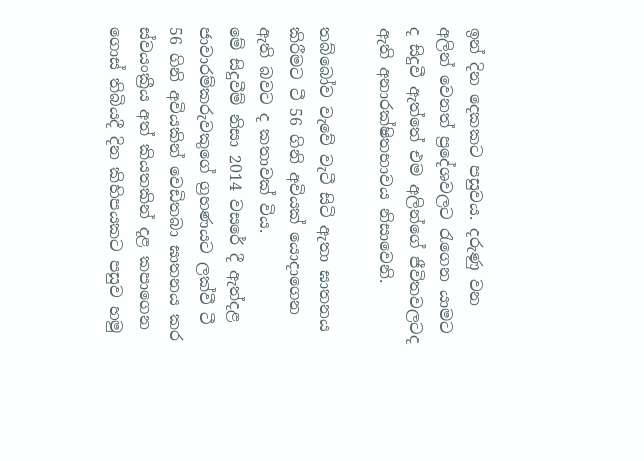ඉන් දින දෙකකට පසුවය. දරුණු වන අලින් වෙනත් ප්‍රදේශවලට රැගෙන යාමට ද සිදුවී ඇත්තේ එම අලින්ගේ ජීවිතවලටද ඇති අනාරක්ෂිතභාවය නිසාවෙනි.

තබ්බෝව වැවේ වැටී සිටි ඇතා ඝාතනය කිරීමට ටී 56 ගිනි අවියක් යොදාගෙන ඇති බවට ද කතාවක් විය.
මේ සිදුවීම් නිසා 2014 වසරේ දී ඇත්දළ ජාවාරම්කරුවකුගේ ග්‍රහණයට ලක්වී ටී 56 ගිනි අවියකින් වෙඩිතබා ඝාතනය කර ස්වයංක්‍රීය අත් කියතකින් දළ කපාගෙන ගොස් තිබියදී දින කිහිපයකට පසුව හමු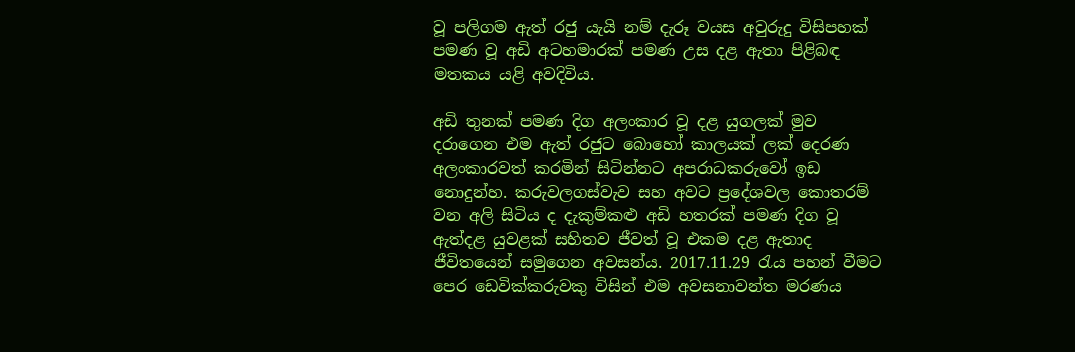වූ පලිගම ඇත් රජු යැයි නම් දැරූ වයස අවුරුදු විසිපහක් පමණ වූ අඩි අටහමාරක් පමණ උස දළ ඇතා පිළිබඳ මතකය යළි අවදිවිය.

අඩි තුනක් පමණ දිග අලංකාර වූ දළ යුගලක් මුව දරාගෙන එම ඇත් රජුට බොහෝ කාලයක් ලක් දෙරණ අලංකාරවත් කරමින් සිටින්නට අපරාධකරුවෝ ඉඩ නොදුන්හ. කරුවලගස්වැව සහ අවට ප්‍රදේශවල කොතරම් වන අලි සිටිය ද දැකුම්කළු අඩි හතරක් පමණ දිග වූ ඇත්දළ යුවළක් සහිතව ජීවත් වූ එකම දළ ඇතාද ජීවිතයෙන් සමුගෙන අවසන්ය. 2017.11.29 රැය පහන් වීමට පෙර ඩෙවික්කරුවකු විසින් එම අවසනාවන්ත මරණය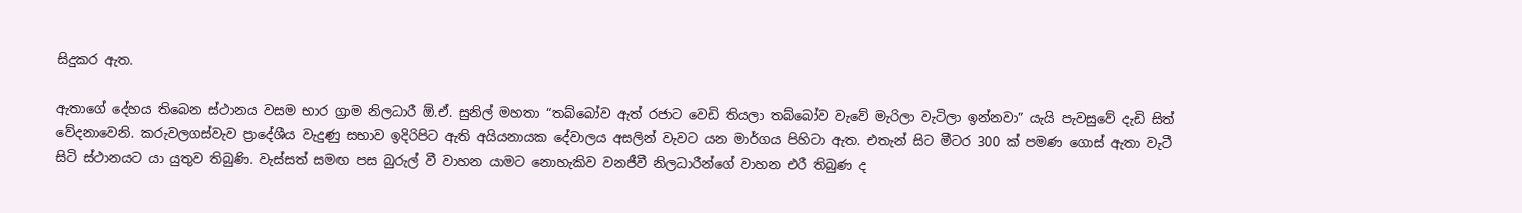සිදුකර ඇත.

ඇතාගේ දේහය තිබෙන ස්ථානය වසම භාර ග්‍රාම නිලධාරී ඕ.ඒ. සුනිල් මහතා “තබ්බෝව ඇත් රජාට වෙඩි තියලා තබ්බෝව වැවේ මැරිලා වැටිලා ඉන්නවා” යැයි පැවසුවේ දැඩි සිත් වේදනාවෙනි. කරුවලගස්වැව ප්‍රාදේශීය වැදුණු සභාව ඉදිරිපිට ඇති අයියනායක දේවාලය අසලින් වැවට යන මාර්ගය පිහිටා ඇත. එතැන් සිට මීටර 300 ක් පමණ ගොස් ඇතා වැටී සිටි ස්ථානයට යා යුතුව තිබුණි. වැස්සත් සමඟ පස බුරුල් වී වාහන යාමට නොහැකිව වනජීවී නිලධාරීන්ගේ වාහන එරී තිබුණ ද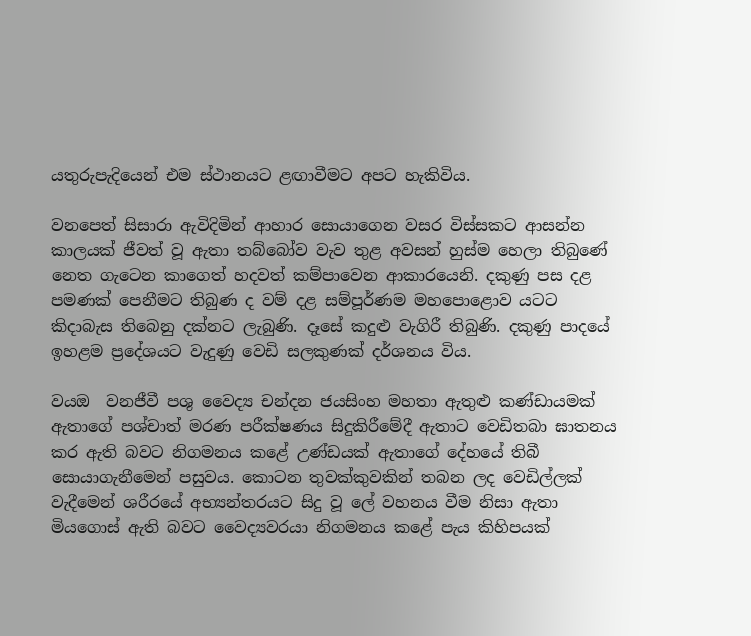යතුරුපැදියෙන් එම ස්ථානයට ළඟාවීමට අපට හැකිවිය.

වනපෙත් සිසාරා ඇවිදිමින් ආහාර සොයාගෙන වසර විස්සකට ආසන්න කාලයක් ජීවත් වූ ඇතා තබ්බෝව වැව තුළ අවසන් හුස්ම හෙලා තිබුණේ නෙත ගැටෙන කාගෙත් හදවත් කම්පාවෙන ආකාරයෙනි. දකුණු පස දළ පමණක් පෙනීමට තිබුණ ද වම් දළ සම්පූර්ණම මහපොළොව යටට කිදාබැස තිබෙනු දක්නට ලැබුණි. දෑසේ කදුළු වැගිරී තිබුණි. දකුණු පාදයේ ඉහළම ප්‍රදේශයට වැදුණු වෙඩි සලකුණක් දර්ශනය විය.

වයඔ  වනජීවී පශු වෛද්‍ය චන්දන ජයසිංහ මහතා ඇතුළු කණ්ඩායමක් ඇතාගේ පශ්චාත් මරණ පරීක්ෂණය සිදුකිරීමේදී ඇතාට වෙඩිතබා ඝාතනය කර ඇති බවට නිගමනය කළේ උණ්ඩයක් ඇතාගේ දේහයේ තිබී සොයාගැනීමෙන් පසුවය. කොටන තුවක්කුවකින් තබන ලද වෙඩිල්ලක් වැදීමෙන් ශරීරයේ අභ්‍යන්තරයට සිදු වූ ලේ වහනය වීම නිසා ඇතා මියගොස් ඇති බවට වෛද්‍යවරයා නිගමනය කළේ පැය කිහිපයක්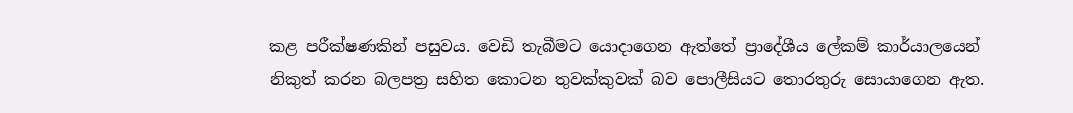කළ පරීක්ෂණකින් පසුවය. වෙඩි තැබීමට යොදාගෙන ඇත්තේ ප්‍රාදේශීය ලේකම් කාර්යාලයෙන් නිකුත් කරන බලපත්‍ර සහිත කොටන තුවක්කුවක් බව පොලීසියට තොරතුරු සොයාගෙන ඇත.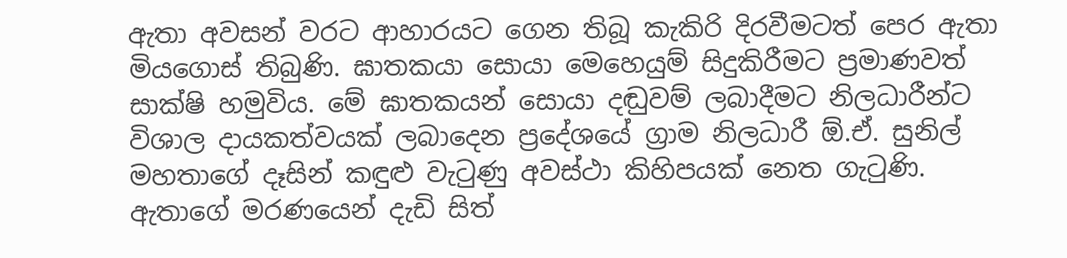ඇතා අවසන් වරට ආහාරයට ගෙන තිබූ කැකිරි දිරවීමටත් පෙර ඇතා මියගොස් තිබුණි. ඝාතකයා සොයා මෙහෙයුම් සිදුකිරීමට ප්‍රමාණවත් සාක්ෂි හමුවිය. මේ ඝාතකයන් සොයා දඬුවම් ලබාදීමට නිලධාරීන්ට විශාල දායකත්වයක් ලබාදෙන ප්‍රදේශයේ ග්‍රාම නිලධාරී ඕ.ඒ. සුනිල් මහතාගේ දෑසින් කඳුළු වැටුණු අවස්ථා කිහිපයක් නෙත ගැටුණි. ඇතාගේ මරණයෙන් දැඩි සිත්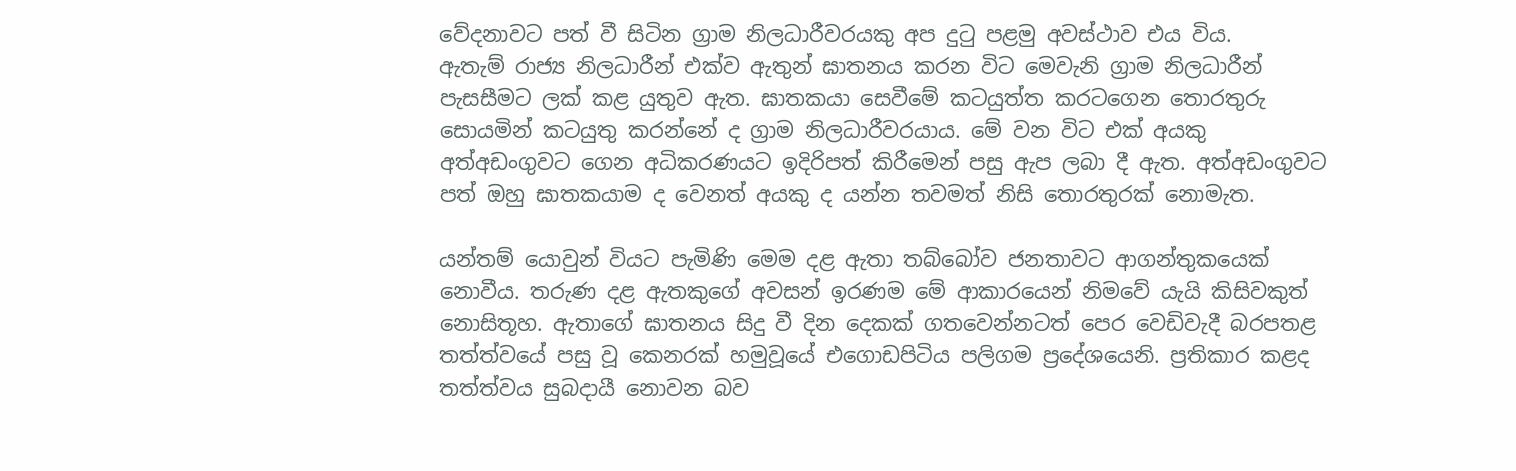වේදනාවට පත් වී සිටින ග්‍රාම නිලධාරීවරයකු අප දුටු පළමු අවස්ථාව එය විය.
ඇතැම් රාජ්‍ය නිලධාරීන් එක්ව ඇතුන් ඝාතනය කරන විට මෙවැනි ග්‍රාම නිලධාරීන් පැසසීමට ලක් කළ යුතුව ඇත. ඝාතකයා සෙවීමේ කටයුත්ත කරටගෙන තොරතුරු සොයමින් කටයුතු කරන්නේ ද ග්‍රාම නිලධාරීවරයාය. මේ වන විට එක් අයකු අත්අඩංගුවට ගෙන අධිකරණයට ඉදිරිපත් කිරීමෙන් පසු ඇප ලබා දී ඇත. අත්අඩංගුවට පත් ඔහු ඝාතකයාම ද වෙනත් අයකු ද යන්න තවමත් නිසි තොරතුරක් නොමැත.

යන්තම් යොවුන් වියට පැමිණි මෙම දළ ඇතා තබ්බෝව ජනතාවට ආගන්තුකයෙක් නොවීය. තරුණ දළ ඇතකුගේ අවසන් ඉරණම මේ ආකාරයෙන් නිමවේ යැයි කිසිවකුත් නොසිතූහ. ඇතාගේ ඝාතනය සිදු වී දින දෙකක් ගතවෙන්නටත් පෙර වෙඩිවැදී බරපතළ තත්ත්වයේ පසු වූ කෙනරක් හමුවූයේ එගොඩපිටිය පලිගම ප්‍රදේශයෙනි. ප්‍රතිකාර කළද තත්ත්වය සුබදායී නොවන බව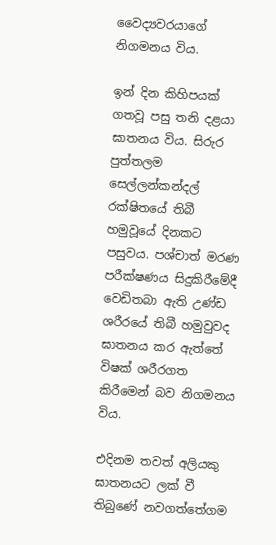වෛද්‍යවරයාගේ නිගමනය විය.

ඉන් දින කිහිපයක් ගතවූ පසු තනි දළයා ඝාතනය විය. සිරුර පුත්තලම සෙල්ලන්කන්දල් රක්ෂිතයේ තිබී හමුවූයේ දිනකට පසුවය. පශ්චාත් මරණ පරීක්ෂණය සිදුකිරීමේදී වෙඩිතබා ඇති උණ්ඩ ශරීරයේ තිබී හමුවුවද ඝාතනය කර ඇත්තේ විෂක් ශරීරගත කිරීමෙන් බව නිගමනය විය.

එදිනම තවත් අලියකු ඝාතනයට ලක් වී තිබුණේ නවගත්තේගම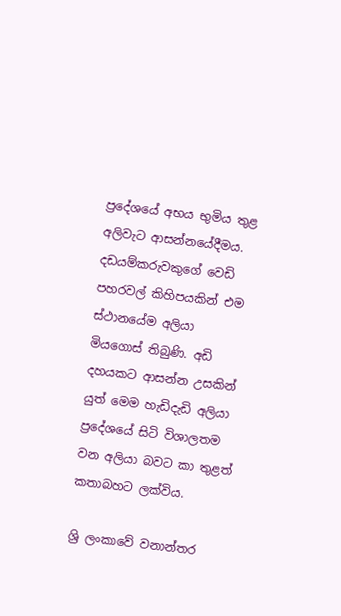ප්‍රදේශයේ අභය භුමිය තුළ අලිවැට ආසන්නයේදීමය‍. දඩයම්කරුවකුගේ වෙඩි පහරවල් කිහිපයකින් එම ස්ථානයේම අලියා මියගොස් තිබුණි. අඩි දහයකට ආසන්න උසකින් යුත් මෙම හැඩිදැඩි අලියා ප්‍රදේශයේ සිටි විශාලතම වන අලියා බවට කා තුළත් කතාබහට ලක්විය.

ශ්‍රි ලංකාවේ වනාන්තර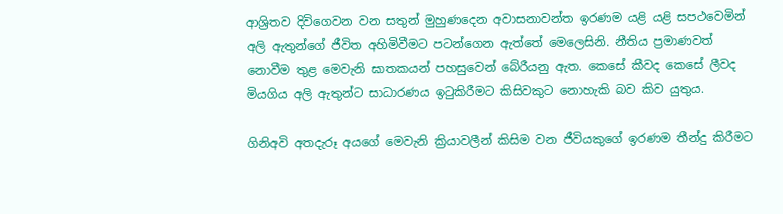ආශ්‍රිතව දිවිගෙවන වන සතුන් මුහුණදෙන අවාසනාවන්ත ඉරණම යළි යළි සපථවෙමින් අලි ඇතුන්ගේ ජීවිත අහිමිවීමට පටන්ගෙන ඇත්තේ මෙලෙසිනි. නීතිය ප්‍රමාණවත් නොවීම තුළ මෙවැනි ඝාතකයන් පහසුවෙන් බේරීයනු ඇත. කෙසේ කීවද කෙසේ ලීවද මියගිය අලි ඇතුන්ට සාධාරණය ඉටුකිරීමට කිසිවකුට නොහැකි බව කිව යුතුය.

ගිනිඅවි අතදැරූ අයගේ මෙවැනි ක්‍රියාවලීන් කිසිම වන ජීවියකුගේ ඉරණම තීන්දු කිරීමට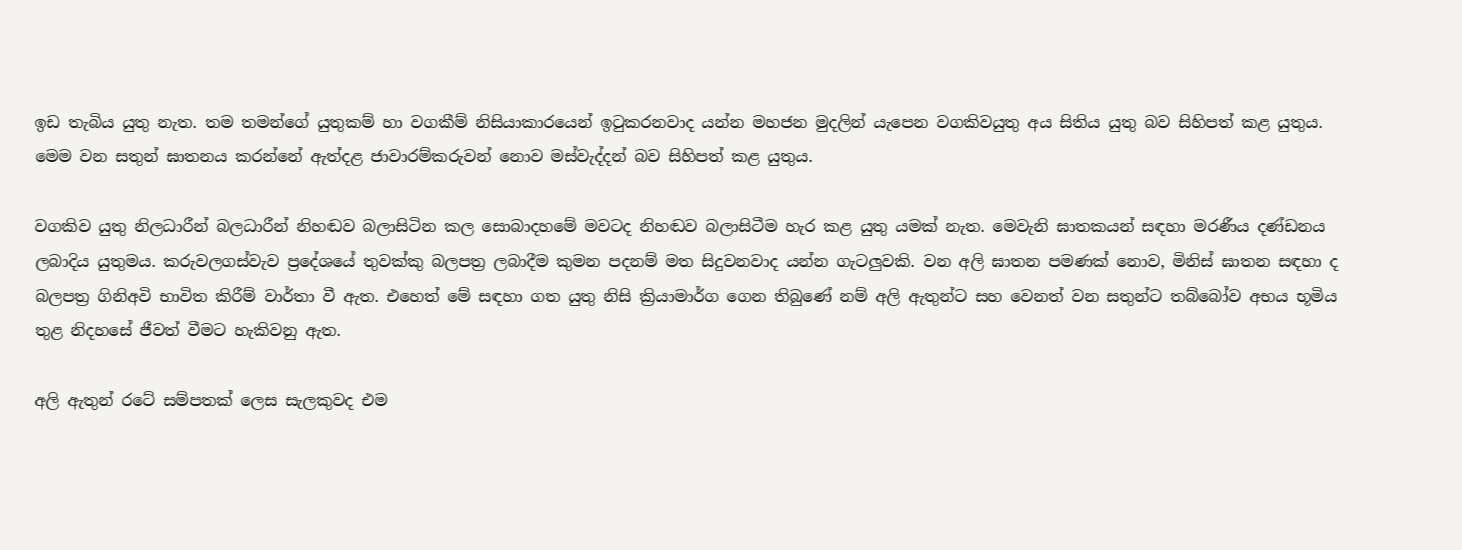ඉඩ තැබිය යුතු නැත. තම තමන්ගේ යුතුකම් හා වගකීම් නිසියාකාරයෙන් ඉටුකරනවාද යන්න මහජන මුදලින් යැපෙන වගකිවයුතු අය සිතිය යුතු බව සිහිපත් කළ යුතුය. මෙම වන සතුන් ඝාතනය කරන්නේ ඇත්දළ ජාවාරම්කරුවන් නොව මස්වැද්දන් බව සිහිපත් කළ යුතුය.

වගකිව යුතු නිලධාරීන් බලධාරීන් නිහඬව බලාසිටින කල සොබාදහමේ මවටද නිහඬව බලාසිටීම හැර කළ යුතු යමක් නැත. මෙවැනි ඝාතකයන් සඳහා මරණීය දණ්ඩනය ලබාදිය යුතුමය. කරුවලගස්වැව ප්‍රදේශයේ තුවක්කු බලපත්‍ර ලබාදීම කුමන පදනම් මත සිදුවනවාද යන්න ගැටලුවකි. වන අලි ඝාතන පමණක් නොව, මිනිස් ඝාතන සඳහා ද බලපත්‍ර ගිනිඅවි භාවිත කිරීම් වාර්තා වී ඇත. එහෙත් මේ සඳහා ගත යුතු නිසි ක්‍රියාමාර්ග ගෙන තිබුණේ නම් අලි ඇතුන්ට සහ වෙනත් වන සතුන්ට තබ්බෝව අභය භූමිය තුළ නිදහසේ ජීවත් වීමට හැකිවනු ඇත.

අලි ඇතුන් රටේ සම්පතක් ලෙස සැලකුවද එම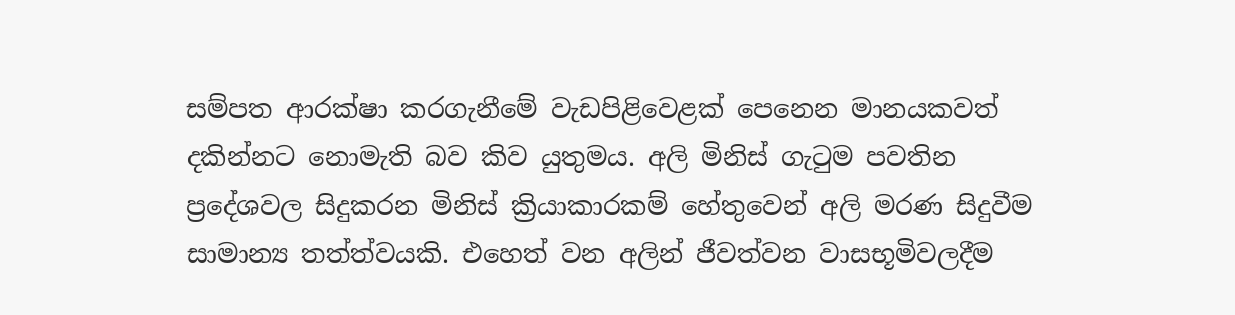සම්පත ආරක්ෂා කරගැනීමේ වැඩපිළිවෙළක් පෙනෙන මානයකවත් දකින්නට නොමැති බව කිව යුතුමය. අලි මිනිස් ගැටුම පවතින ප්‍රදේශවල සිදුකරන මිනිස් ක්‍රියාකාරකම් හේතුවෙන් අලි මරණ සිදුවීම සාමාන්‍ය තත්ත්වයකි. එහෙත් වන අලින් ජීවත්වන වාසභූමිවලදීම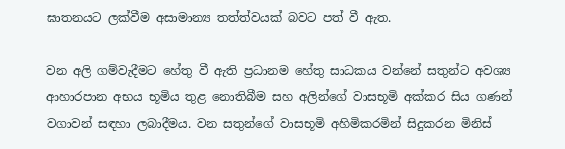ඝාතනයට ලක්වීම අසාමාන්‍ය තත්ත්වයක් බවට පත් වී ඇත.

වන අලි ගම්වැදීමට හේතු වී ඇති ප්‍රධානම හේතු සාධකය වන්නේ සතුන්ට අවශ්‍ය ආහාරපාන අභය භූමිය තුළ නොතිබීම සහ අලින්ගේ වාසභූමි අක්කර සිය ගණන් වගාවන් සඳහා ලබාදීමය. වන සතුන්ගේ වාසභූමි අහිමිකරමින් සිදුකරන මිනිස්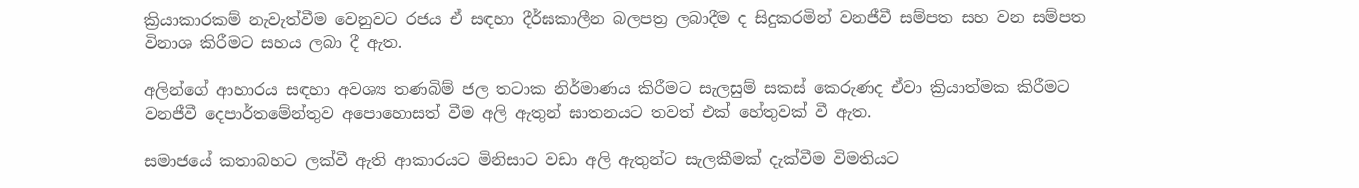ක්‍රියාකාරකම් නැවැත්වීම වෙනුවට රජය ඒ සඳහා දීර්ඝකාලීන බලපත්‍ර ලබාදීම ද සිදුකරමින් වනජීවී සම්පත සහ වන සම්පත විනාශ කිරීමට සහය ලබා දී ඇත.

අලින්ගේ ආහාරය සඳහා අවශ්‍ය තණබිම් ජල තටාක නිර්මාණය කිරීමට සැලසුම් සකස් කෙරුණද ඒවා ක්‍රියාත්මක කිරීමට වනජීවී දෙපාර්තමේන්තුව අපොහොසත් වීම අලි ඇතුන් ඝාතනයට තවත් එක් හේතුවක් වී ඇත.

සමාජයේ කතාබහට ලක්වී ඇති ආකාරයට මිනිසාට වඩා අලි ඇතුන්ට සැලකීමක් දැක්වීම විමතියට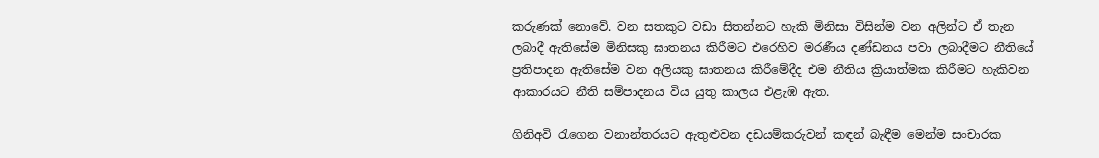කරුණක් නොවේ. වන සතකුට වඩා සිතන්නට හැකි මිනිසා විසින්ම වන අලින්ට ඒ තැන ලබාදී ඇතිසේම මිනිසකු ඝාතනය කිරීමට එරෙහිව මරණීය දණ්ඩනය පවා ලබාදීමට නීතියේ ප්‍රතිපාදන ඇතිසේම වන අලියකු ඝාතනය කිරීමේදීද එම නීතිය ක්‍රියාත්මක කිරීමට හැකිවන ආකාරයට නීති සම්පාදනය විය යුතු කාලය එළැඹ ඇත.

ගිනිඅවි රැගෙන වනාන්තරයට ඇතුළුවන දඩයම්කරුවන් කඳන් බැඳීම මෙන්ම සංචාරක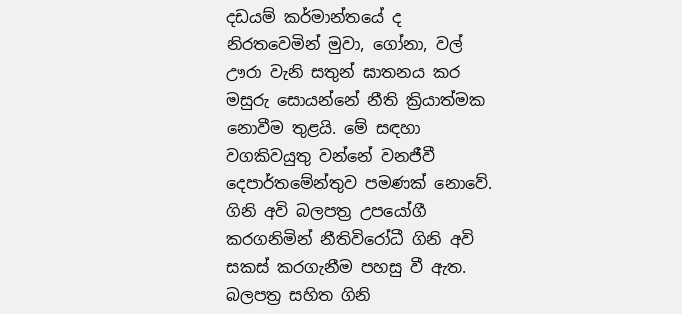දඩයම් කර්මාන්තයේ ද නිරතවෙමින් මුවා, ගෝනා, වල් ඌරා වැනි සතුන් ඝාතනය කර මසුරු සොයන්නේ නීති ක්‍රියාත්මක නොවීම තුළයි. මේ සඳහා වගකිවයුතු වන්නේ වනජීවී දෙපාර්තමේන්තුව පමණක් නොවේ. ගිනි අවි බලපත්‍ර උපයෝගී කරගනිමින් නීතිවිරෝධී ගිනි අවි සකස් කරගැනීම පහසු වී ඇත. බලපත්‍ර සහිත ගිනි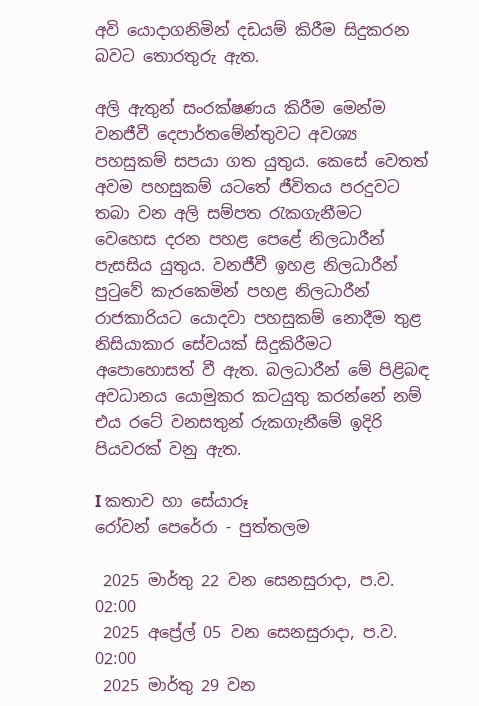අවි යොදාගනිමින් දඩයම් කිරීම සිදුකරන බවට තොරතුරු ඇත.

අලි ඇතුන් සංරක්ෂණය කිරීම මෙන්ම වනජීවී දෙපාර්තමේන්තුවට අවශ්‍ය පහසුකම් සපයා ගත යුතුය. කෙසේ වෙතත් අවම පහසුකම් යටතේ ජීවිතය පරදුවට තබා වන අලි සම්පත රැකගැනීමට වෙහෙස දරන පහළ පෙළේ නිලධාරීන් පැසසිය යුතුය. වනජීවී ඉහළ නිලධාරීන් පුටුවේ කැරකෙමින් පහළ නිලධාරීන් රාජකාරියට යොදවා පහසුකම් නොදීම තුළ නිසියාකාර සේවයක් සිදුකිරීමට අපොහොසත් වී ඇත. බලධාරීන් මේ පිළිබඳ අවධානය යොමුකර කටයුතු කරන්නේ නම් එය රටේ වනසතුන් රුකගැනීමේ ඉදිරි පියවරක් වනු ඇත.

I කතාව හා සේයාරූ
රෝවන් පෙරේරා - පුත්තලම

 2025 මාර්තු 22 වන සෙනසුරාදා, ප.ව. 02:00
 2025 අප්‍රේල් 05 වන සෙනසුරාදා, ප.ව. 02:00
 2025 මාර්තු 29 වන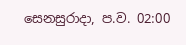සෙනසුරාදා, ප.ව. 02:00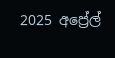2025 අප්‍රේල්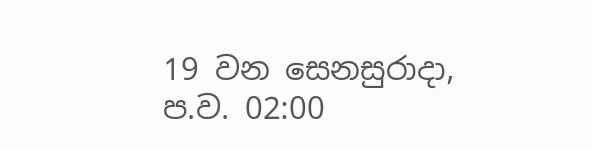19 වන සෙනසුරාදා, ප.ව. 02:00